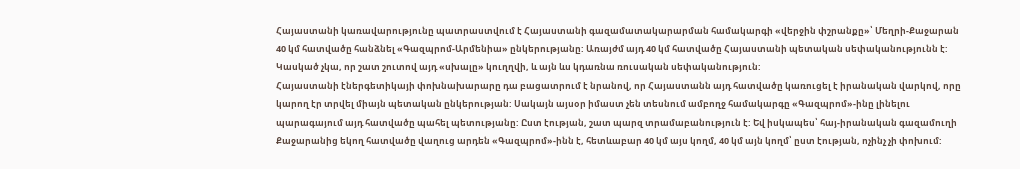Հայաստանի կառավարությունը պատրաստվում է Հայաստանի գազամատակարարման համակարգի «վերջին փշրանքը»՝ Մեղրի-Քաջարան 40 կմ հատվածը հանձնել «Գազպրոմ-Արմենիա» ընկերությանը: Առայժմ այդ 40 կմ հատվածը Հայաստանի պետական սեփականությունն է: Կասկած չկա, որ շատ շուտով այդ «սխալը» կուղղվի, և այն ևս կդառնա ռուսական սեփականություն:
Հայաստանի էներգետիկայի փոխնախարարը դա բացատրում է նրանով, որ Հայաստանն այդ հատվածը կառուցել է իրանական վարկով, որը կարող էր տրվել միայն պետական ընկերության: Սակայն այսօր իմաստ չեն տեսնում ամբողջ համակարգը «Գազպրոմ»-ինը լինելու պարագայում այդ հատվածը պահել պետությանը: Ըստ էության, շատ պարզ տրամաբանություն է: Եվ իսկապես՝ հայ-իրանական գազամուղի Քաջարանից եկող հատվածը վաղուց արդեն «Գազպրոմ»-ինն է, հետևաբար 40 կմ այս կողմ, 40 կմ այն կողմ՝ ըստ էության, ոչինչ չի փոխում: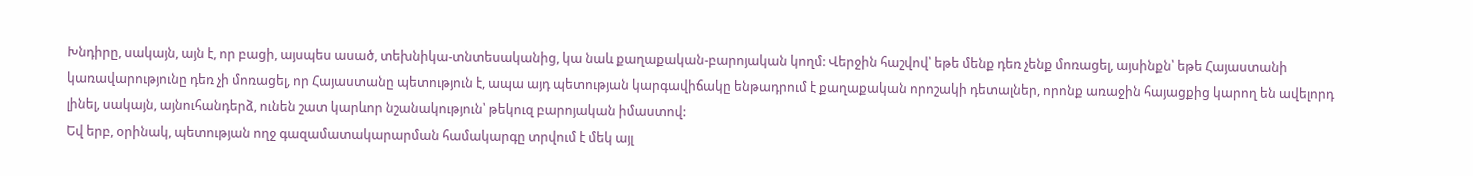Խնդիրը, սակայն, այն է, որ բացի, այսպես ասած, տեխնիկա-տնտեսականից, կա նաև քաղաքական-բարոյական կողմ: Վերջին հաշվով՝ եթե մենք դեռ չենք մոռացել, այսինքն՝ եթե Հայաստանի կառավարությունը դեռ չի մոռացել, որ Հայաստանը պետություն է, ապա այդ պետության կարգավիճակը ենթադրում է քաղաքական որոշակի դետալներ, որոնք առաջին հայացքից կարող են ավելորդ լինել, սակայն, այնուհանդերձ, ունեն շատ կարևոր նշանակություն՝ թեկուզ բարոյական իմաստով:
Եվ երբ, օրինակ, պետության ողջ գազամատակարարման համակարգը տրվում է մեկ այլ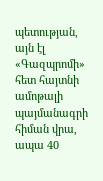պետության, այն էլ «Գազպրոմի» հետ հայտնի ամոթալի պայմանագրի հիման վրա, ապա 40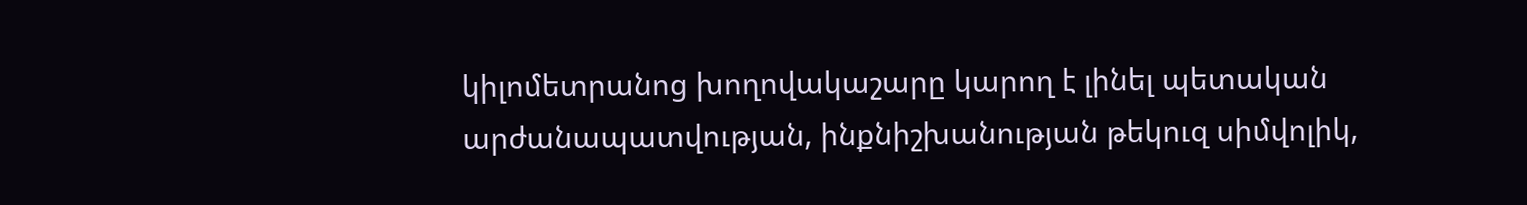կիլոմետրանոց խողովակաշարը կարող է լինել պետական արժանապատվության, ինքնիշխանության թեկուզ սիմվոլիկ,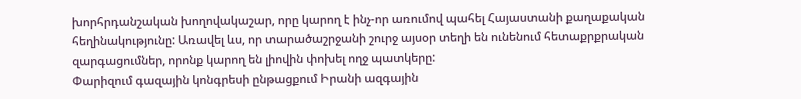խորհրդանշական խողովակաշար, որը կարող է ինչ-որ առումով պահել Հայաստանի քաղաքական հեղինակությունը: Առավել ևս, որ տարածաշրջանի շուրջ այսօր տեղի են ունենում հետաքրքրական զարգացումներ, որոնք կարող են լիովին փոխել ողջ պատկերը:
Փարիզում գազային կոնգրեսի ընթացքում Իրանի ազգային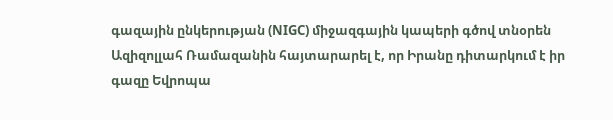գազային ընկերության (NIGC) միջազգային կապերի գծով տնօրեն Ազիզոլլահ Ռամազանին հայտարարել է, որ Իրանը դիտարկում է իր գազը Եվրոպա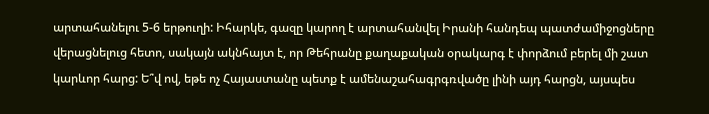արտահանելու 5-6 երթուղի: Իհարկե, գազը կարող է արտահանվել Իրանի հանդեպ պատժամիջոցները վերացնելուց հետո, սակայն ակնհայտ է, որ Թեհրանը քաղաքական օրակարգ է փորձում բերել մի շատ կարևոր հարց: Ե՞վ ով, եթե ոչ Հայաստանը պետք է ամենաշահագրգռվածը լինի այդ հարցն, այսպես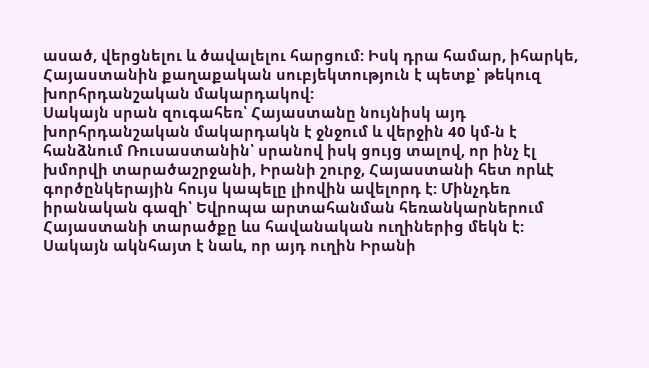ասած, վերցնելու և ծավալելու հարցում: Իսկ դրա համար, իհարկե, Հայաստանին քաղաքական սուբյեկտություն է պետք՝ թեկուզ խորհրդանշական մակարդակով:
Սակայն սրան զուգահեռ՝ Հայաստանը նույնիսկ այդ խորհրդանշական մակարդակն է ջնջում և վերջին 40 կմ-ն է հանձնում Ռուսաստանին՝ սրանով իսկ ցույց տալով, որ ինչ էլ խմորվի տարածաշրջանի, Իրանի շուրջ, Հայաստանի հետ որևէ գործընկերային հույս կապելը լիովին ավելորդ է: Մինչդեռ իրանական գազի՝ Եվրոպա արտահանման հեռանկարներում Հայաստանի տարածքը ևս հավանական ուղիներից մեկն է:
Սակայն ակնհայտ է նաև, որ այդ ուղին Իրանի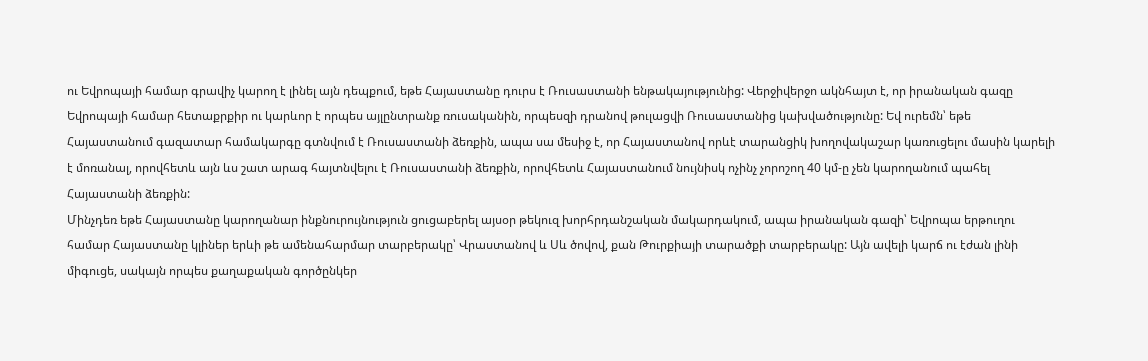ու Եվրոպայի համար գրավիչ կարող է լինել այն դեպքում, եթե Հայաստանը դուրս է Ռուսաստանի ենթակայությունից: Վերջիվերջո ակնհայտ է, որ իրանական գազը Եվրոպայի համար հետաքրքիր ու կարևոր է որպես այլընտրանք ռուսականին, որպեսզի դրանով թուլացվի Ռուսաստանից կախվածությունը: Եվ ուրեմն՝ եթե Հայաստանում գազատար համակարգը գտնվում է Ռուսաստանի ձեռքին, ապա սա մեսիջ է, որ Հայաստանով որևէ տարանցիկ խողովակաշար կառուցելու մասին կարելի է մոռանալ, որովհետև այն ևս շատ արագ հայտնվելու է Ռուսաստանի ձեռքին, որովհետև Հայաստանում նույնիսկ ոչինչ չորոշող 40 կմ-ը չեն կարողանում պահել Հայաստանի ձեռքին:
Մինչդեռ եթե Հայաստանը կարողանար ինքնուրույնություն ցուցաբերել այսօր թեկուզ խորհրդանշական մակարդակում, ապա իրանական գազի՝ Եվրոպա երթուղու համար Հայաստանը կլիներ երևի թե ամենահարմար տարբերակը՝ Վրաստանով և Սև ծովով, քան Թուրքիայի տարածքի տարբերակը: Այն ավելի կարճ ու էժան լինի միգուցե, սակայն որպես քաղաքական գործընկեր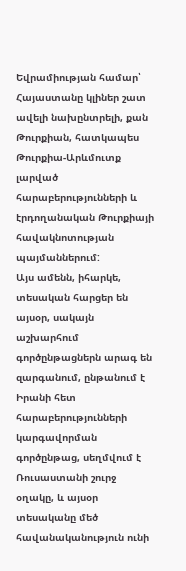Եվրամիության համար՝ Հայաստանը կլիներ շատ ավելի նախընտրելի, քան Թուրքիան, հատկապես Թուրքիա-Արևմուտք լարված հարաբերությունների և էրդողանական Թուրքիայի հավակնոտության պայմաններում:
Այս ամենն, իհարկե, տեսական հարցեր են այսօր, սակայն աշխարհում գործընթացներն արագ են զարգանում, ընթանում է Իրանի հետ հարաբերությունների կարգավորման գործընթաց, սեղմվում է Ռուսաստանի շուրջ օղակը, և այսօր տեսականը մեծ հավանականություն ունի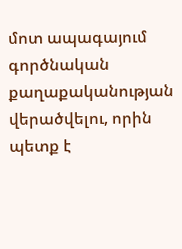մոտ ապագայում գործնական քաղաքականության վերածվելու, որին պետք է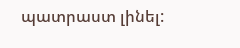պատրաստ լինել: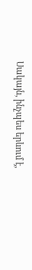Սակայն, ինչպես երևում է,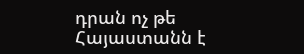դրան ոչ թե Հայաստանն է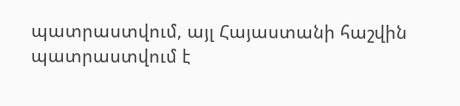պատրաստվում, այլ Հայաստանի հաշվին պատրաստվում է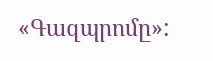«Գազպրոմը»: